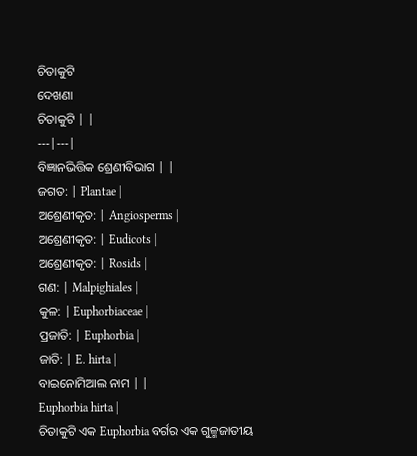ଚିତାକୁଟି
ଦେଖଣା
ଚିତାକୁଟି | |
---|---|
ବିଜ୍ଞାନଭିତ୍ତିକ ଶ୍ରେଣୀବିଭାଗ | |
ଜଗତ: | Plantae |
ଅଶ୍ରେଣୀକୃତ: | Angiosperms |
ଅଶ୍ରେଣୀକୃତ: | Eudicots |
ଅଶ୍ରେଣୀକୃତ: | Rosids |
ଗଣ: | Malpighiales |
କୁଳ: | Euphorbiaceae |
ପ୍ରଜାତି: | Euphorbia |
ଜାତି: | E. hirta |
ବାଇନୋମିଆଲ ନାମ | |
Euphorbia hirta |
ଚିତାକୁଟି ଏକ Euphorbia ବର୍ଗର ଏକ ଗୁଳ୍ମଜାତୀୟ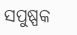ସପୁଷ୍ପକ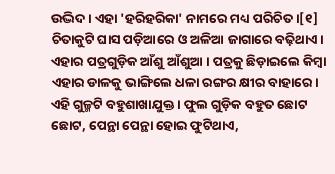ଉଦ୍ଭିଦ । ଏହା 'ହରିହରିକା' ନାମରେ ମଧ୍ୟ ପରିଚିତ ।[୧] ଚିତାକୁଟି ଘାସ ପଡ଼ିଆରେ ଓ ଅଳିଆ ଜାଗାରେ ବଢ଼ିଥାଏ। ଏହାର ପତ୍ରଗୁଡ଼ିକ ଆଁଶୁ ଆଁଶୁଆ । ପତ୍ରକୁ ଛିଡ଼ାଇଲେ କିମ୍ବା ଏହାର ଡାଳକୁ ଭାଙ୍ଗିଲେ ଧଳା ରଙ୍ଗର କ୍ଷୀର ବାହାରେ। ଏହି ଗୁଳ୍ମଟି ବହୁଶାଖାଯୁକ୍ତ । ଫୁଲ ଗୁଡ଼ିକ ବହୁତ ଛୋଟ ଛୋଟ, ପେନ୍ଥା ପେନ୍ଥା ହୋଇ ଫୁଟିଥାଏ,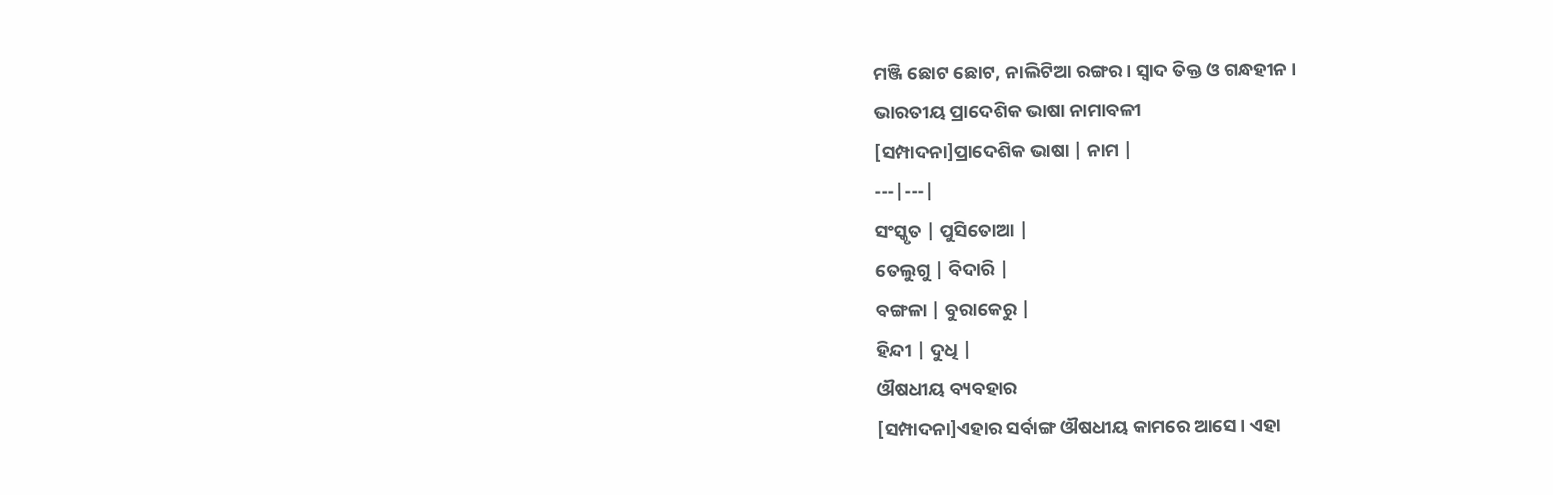ମଞ୍ଜି ଛୋଟ ଛୋଟ, ନାଲିଟିଆ ରଙ୍ଗର। ସ୍ୱାଦ ତିକ୍ତ ଓ ଗନ୍ଧହୀନ ।
ଭାରତୀୟ ପ୍ରାଦେଶିକ ଭାଷା ନାମାବଳୀ
[ସମ୍ପାଦନା]ପ୍ରାଦେଶିକ ଭାଷା | ନାମ |
---|---|
ସଂସ୍କୃତ | ପୁସିତୋଆ |
ତେଲୁଗୁ | ବିଦାରି |
ବଙ୍ଗଳା | ବୁରାକେରୁ |
ହିନ୍ଦୀ | ଦୁଧି |
ଔଷଧୀୟ ବ୍ୟବହାର
[ସମ୍ପାଦନା]ଏହାର ସର୍ବାଙ୍ଗ ଔଷଧୀୟ କାମରେ ଆସେ । ଏହା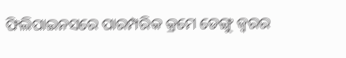ଫିଲିପାଇନସରେ ପାରମ୍ପରିକ କ୍ରମେ ଡେଙ୍ଗୁ ଜ୍ୱରର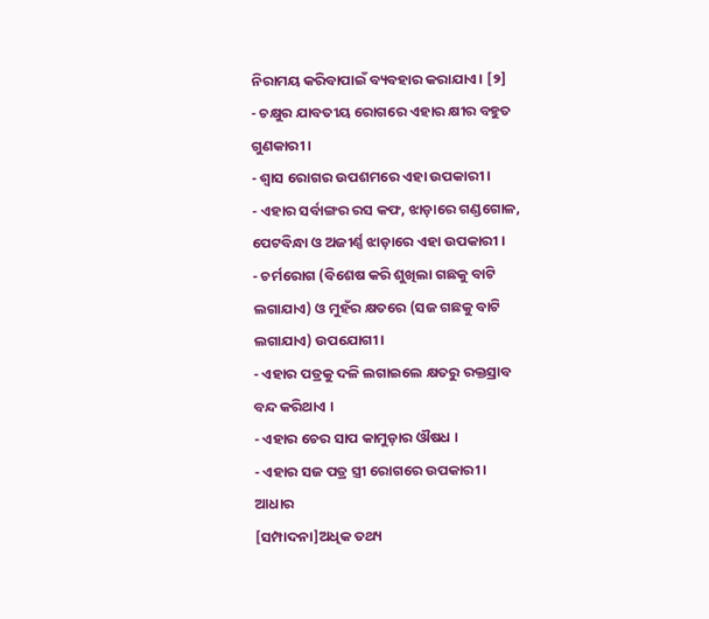ନିରାମୟ କରିବାପାଇଁ ବ୍ୟବହାର କରାଯାଏ। [୨]
- ଚକ୍ଷୁର ଯାବତୀୟ ରୋଗରେ ଏହାର କ୍ଷୀର ବହୁତ ଗୁଣକାରୀ ।
- ଶ୍ୱାସ ରୋଗର ଉପଶମରେ ଏହା ଉପକାରୀ ।
- ଏହାର ସର୍ବାଙ୍ଗର ରସ କଫ, ଝାଡ଼ାରେ ଗଣ୍ଡଗୋଳ, ପେଟବିନ୍ଧା ଓ ଅଜୀର୍ଣ୍ଣ ଝାଡ଼ାରେ ଏହା ଉପକାରୀ ।
- ଚର୍ମରୋଗ (ବିଶେଷ କରି ଶୁଖିଲା ଗଛକୁ ବାଟି ଲଗାଯାଏ) ଓ ମୁହଁର କ୍ଷତରେ (ସଜ ଗଛକୁ ବାଟି ଲଗାଯାଏ) ଉପଯୋଗୀ ।
- ଏହାର ପତ୍ରକୁ ଦଳି ଲଗାଇଲେ କ୍ଷତରୁ ରକ୍ତସ୍ରାବ ବନ୍ଦ କରିଥାଏ ।
- ଏହାର ଚେର ସାପ କାମୁଡ଼ାର ଔଷଧ ।
- ଏହାର ସଜ ପତ୍ର ସ୍ତ୍ରୀ ରୋଗରେ ଉପକାରୀ ।
ଆଧାର
[ସମ୍ପାଦନା]ଅଧିକ ତଥ୍ୟ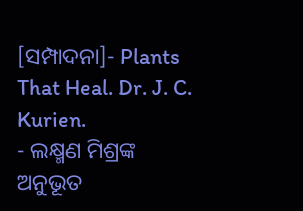[ସମ୍ପାଦନା]- Plants That Heal. Dr. J. C. Kurien.
- ଲକ୍ଷ୍ମଣ ମିଶ୍ରଙ୍କ ଅନୁଭୂତ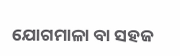ଯୋଗମାଳା ବା ସହଜ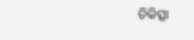ଚିକିତ୍ସା